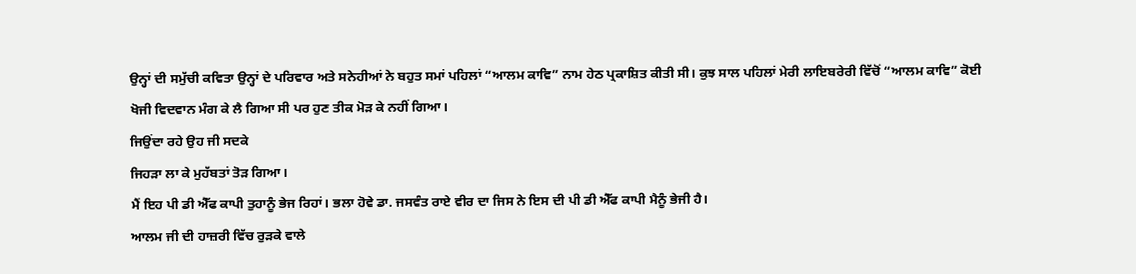ਉਨ੍ਹਾਂ ਦੀ ਸਮੁੱਚੀ ਕਵਿਤਾ ਉਨ੍ਹਾਂ ਦੇ ਪਰਿਵਾਰ ਅਤੇ ਸਨੇਹੀਆਂ ਨੇ ਬਹੁਤ ਸਮਾਂ ਪਹਿਲਾਂ “ਆਲਮ ਕਾਵਿ” ਨਾਮ ਹੇਠ ਪ੍ਰਕਾਸ਼ਿਤ ਕੀਤੀ ਸੀ। ਕੁਝ ਸਾਲ ਪਹਿਲਾਂ ਮੇਰੀ ਲਾਇਬਰੇਰੀ ਵਿੱਚੋਂ “ਆਲਮ ਕਾਵਿ” ਕੋਈ ਖੋਜੀ ਵਿਦਵਾਨ ਮੰਗ ਕੇ ਲੈ ਗਿਆ ਸੀ ਪਰ ਹੁਣ ਤੀਕ ਮੋੜ ਕੇ ਨਹੀਂ ਗਿਆ।
ਜਿਉਂਦਾ ਰਹੇ ਉਹ ਜੀ ਸਦਕੇ
ਜਿਹੜਾ ਲਾ ਕੇ ਮੁਹੱਬਤਾਂ ਤੋੜ ਗਿਆ।
ਮੈਂ ਇਹ ਪੀ ਡੀ ਐੱਫ ਕਾਪੀ ਤੁਹਾਨੂੰ ਭੇਜ ਰਿਹਾਂ। ਭਲਾ ਹੋਵੇ ਡਾ. ਜਸਵੰਤ ਰਾਏ ਵੀਰ ਦਾ ਜਿਸ ਨੇ ਇਸ ਦੀ ਪੀ ਡੀ ਐੱਫ ਕਾਪੀ ਮੈਨੂੰ ਭੇਜੀ ਹੈ।
ਆਲਮ ਜੀ ਦੀ ਹਾਜ਼ਰੀ ਵਿੱਚ ਰੁੜਕੇ ਵਾਲੇ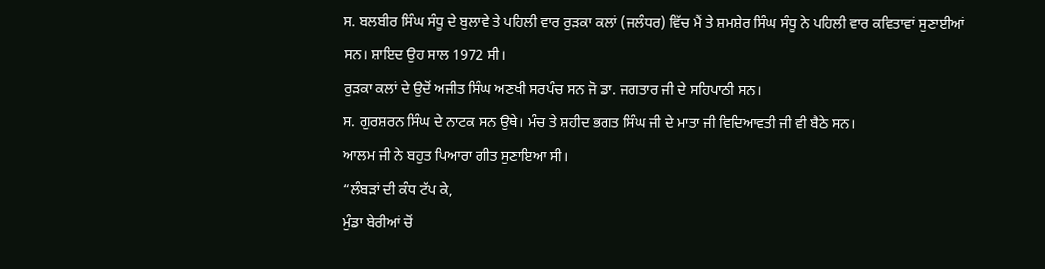ਸ. ਬਲਬੀਰ ਸਿੰਘ ਸੰਧੂ ਦੇ ਬੁਲਾਵੇ ਤੇ ਪਹਿਲੀ ਵਾਰ ਰੁੜਕਾ ਕਲਾਂ (ਜਲੰਧਰ) ਵਿੱਚ ਮੈਂ ਤੇ ਸ਼ਮਸ਼ੇਰ ਸਿੰਘ ਸੰਧੂ ਨੇ ਪਹਿਲੀ ਵਾਰ ਕਵਿਤਾਵਾਂ ਸੁਣਾਈਆਂ ਸਨ। ਸ਼ਾਇਦ ਉਹ ਸਾਲ 1972 ਸੀ।
ਰੁੜਕਾ ਕਲਾਂ ਦੇ ਉਦੋਂ ਅਜੀਤ ਸਿੰਘ ਅਣਖੀ ਸਰਪੰਚ ਸਨ ਜੋ ਡਾ. ਜਗਤਾਰ ਜੀ ਦੇ ਸਹਿਪਾਠੀ ਸਨ।
ਸ. ਗੁਰਸ਼ਰਨ ਸਿੰਘ ਦੇ ਨਾਟਕ ਸਨ ਉਥੇ। ਮੰਚ ਤੇ ਸ਼ਹੀਦ ਭਗਤ ਸਿੰਘ ਜੀ ਦੇ ਮਾਤਾ ਜੀ ਵਿਦਿਆਵਤੀ ਜੀ ਵੀ ਬੈਠੇ ਸਨ।
ਆਲਮ ਜੀ ਨੇ ਬਹੁਤ ਪਿਆਰਾ ਗੀਤ ਸੁਣਾਇਆ ਸੀ।
“ਲੰਬੜਾਂ ਦੀ ਕੰਧ ਟੱਪ ਕੇ,
ਮੁੰਡਾ ਬੇਰੀਆਂ ਚੋਂ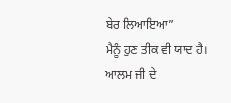ਬੇਰ ਲਿਆਇਆ”
ਮੈਨੂੰ ਹੁਣ ਤੀਕ ਵੀ ਯਾਦ ਹੈ।
ਆਲਮ ਜੀ ਦੇ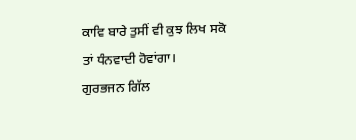ਕਾਵਿ ਬਾਰੇ ਤੁਸੀਂ ਵੀ ਕੁਝ ਲਿਖ ਸਕੋ ਤਾਂ ਧੰਨਵਾਦੀ ਹੋਵਾਂਗਾ।
ਗੁਰਭਜਨ ਗਿੱਲ